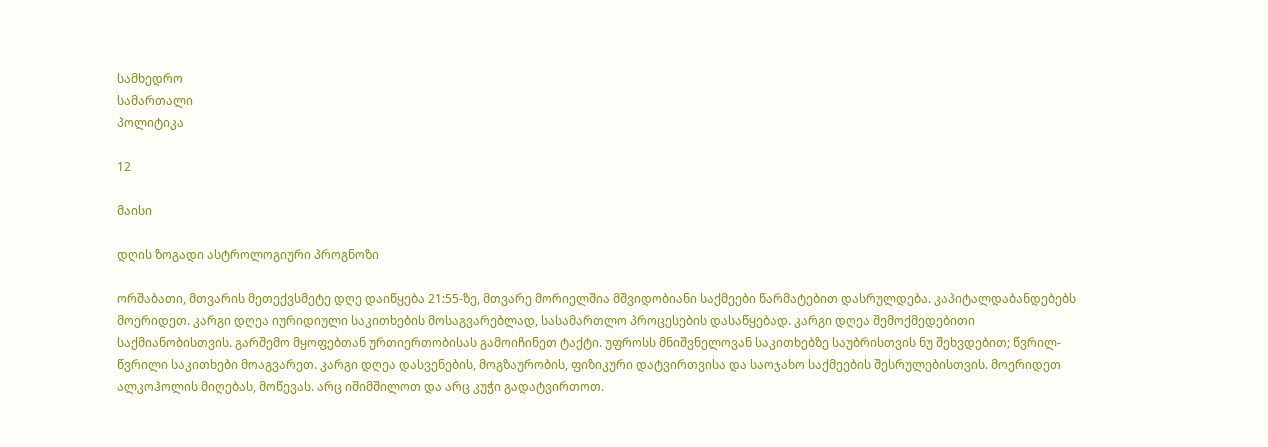სამხედრო
სამართალი
პოლიტიკა

12

მაისი

დღის ზოგადი ასტროლოგიური პროგნოზი

ორშაბათი, მთვარის მეთექვსმეტე დღე დაიწყება 21:55-ზე, მთვარე მორიელშია მშვიდობიანი საქმეები წარმატებით დასრულდება. კაპიტალდაბანდებებს მოერიდეთ. კარგი დღეა იურიდიული საკითხების მოსაგვარებლად, სასამართლო პროცესების დასაწყებად. კარგი დღეა შემოქმედებითი საქმიანობისთვის. გარშემო მყოფებთან ურთიერთობისას გამოიჩინეთ ტაქტი. უფროსს მნიშვნელოვან საკითხებზე საუბრისთვის ნუ შეხვდებით; წვრილ-წვრილი საკითხები მოაგვარეთ. კარგი დღეა დასვენების, მოგზაურობის, ფიზიკური დატვირთვისა და საოჯახო საქმეების შესრულებისთვის. მოერიდეთ ალკოჰოლის მიღებას, მოწევას. არც იშიმშილოთ და არც კუჭი გადატვირთოთ.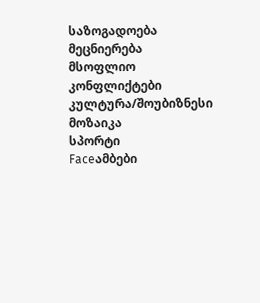საზოგადოება
მეცნიერება
მსოფლიო
კონფლიქტები
კულტურა/შოუბიზნესი
მოზაიკა
სპორტი
Faceამბები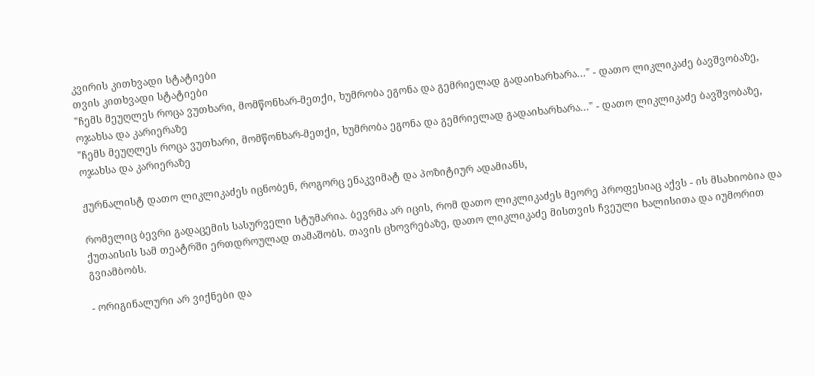კვირის კითხვადი სტატიები
თვის კითხვადი სტატიები
"ჩემს მეუღლეს როცა ვუთხარი, მომწონხარ-მეთქი, ხუმრობა ეგონა და გემრიელად გადაიხარხარა..." - დათო ლიკლიკაძე ბავშვობაზე, ოჯახსა და კარიერაზე
"ჩემს მეუღლეს როცა ვუთხარი, მომწონხარ-მეთქი, ხუმრობა ეგონა და გემრიელად გადაიხარხარა..." - დათო ლიკლიკაძე ბავშვობაზე, ოჯახსა და კარიერაზე

ჟურნალისტ დათო ლიკლიკაძეს იცნობენ, როგორც ენაკვიმატ და პოზიტიურ ადამიანს,

რომელიც ბევრი გადაცემის სასურველი სტუმარია. ბევრმა არ იცის, რომ დათო ლიკლიკაძეს მეორე პროფესიაც აქვს - ის მსახიობია და ქუთაისის სამ თეატრში ერთდროულად თამაშობს. თავის ცხოვრებაზე, დათო ლიკლიკაძე მისთვის ჩვეული ხალისითა და იუმორით გვიამბობს.

- ორიგინალური არ ვიქნები და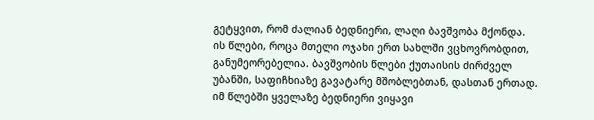გეტყვით, რომ ძალიან ბედნიერი, ლაღი ბავშვობა მქონდა. ის წლები, როცა მთელი ოჯახი ერთ სახლში ვცხოვრობდით, განუმეორებელია. ბავშვობის წლები ქუთაისის ძირძველ უბანში, საფიჩხიაზე გავატარე მშობლებთან, დასთან ერთად. იმ წლებში ყველაზე ბედნიერი ვიყავი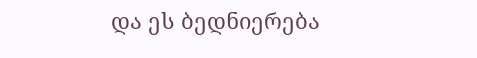და ეს ბედნიერება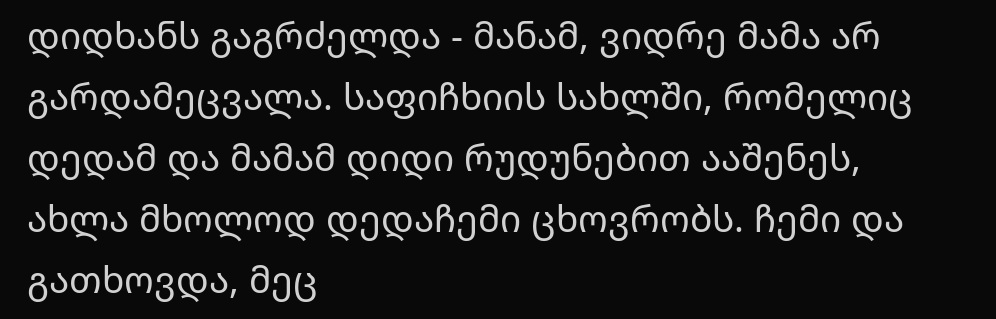დიდხანს გაგრძელდა - მანამ, ვიდრე მამა არ გარდამეცვალა. საფიჩხიის სახლში, რომელიც დედამ და მამამ დიდი რუდუნებით ააშენეს, ახლა მხოლოდ დედაჩემი ცხოვრობს. ჩემი და გათხოვდა, მეც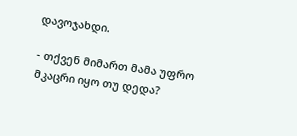დავოჯახდი.

- თქვენ მიმართ მამა უფრო მკაცრი იყო თუ დედა?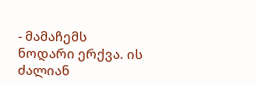- მამაჩემს ნოდარი ერქვა. ის ძალიან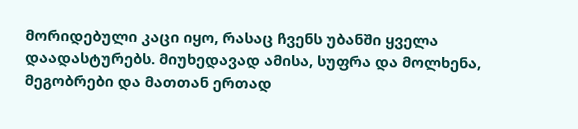მორიდებული კაცი იყო, რასაც ჩვენს უბანში ყველა დაადასტურებს. მიუხედავად ამისა, სუფრა და მოლხენა, მეგობრები და მათთან ერთად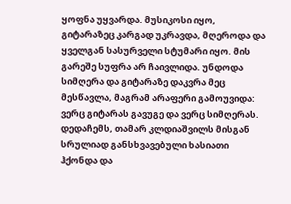ყოფნა უყვარდა. მუსიკოსი იყო, გიტარაზეც კარგად უკრავდა, მღეროდა და ყველგან სასურველი სტუმარი იყო. მის გარეშე სუფრა არ ჩაივლიდა. უნდოდა სიმღერა და გიტარაზე დაკვრა მეც მესწავლა, მაგრამ არაფერი გამოუვიდა: ვერც გიტარას გავუგე და ვერც სიმღერას. დედაჩემს, თამარ კლდიაშვილს მისგან სრულიად განსხვავებული ხასიათი ჰქონდა და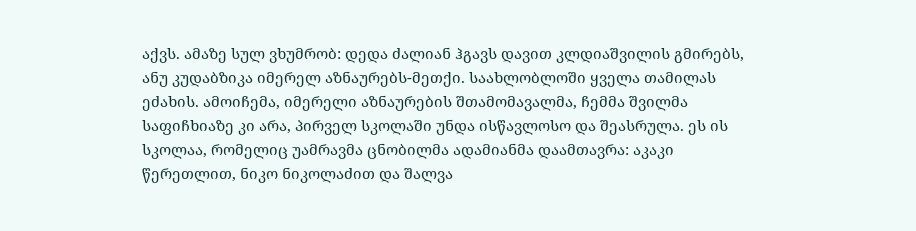აქვს. ამაზე სულ ვხუმრობ: დედა ძალიან ჰგავს დავით კლდიაშვილის გმირებს, ანუ კუდაბზიკა იმერელ აზნაურებს-მეთქი. საახლობლოში ყველა თამილას ეძახის. ამოიჩემა, იმერელი აზნაურების შთამომავალმა, ჩემმა შვილმა საფიჩხიაზე კი არა, პირველ სკოლაში უნდა ისწავლოსო და შეასრულა. ეს ის სკოლაა, რომელიც უამრავმა ცნობილმა ადამიანმა დაამთავრა: აკაკი წერეთლით, ნიკო ნიკოლაძით და შალვა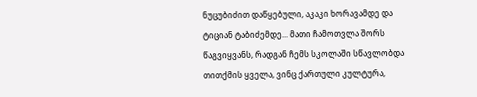ნუცუბიძით დაწყებული, აკაკი ხორავამდე და ტიციან ტაბიძემდე... მათი ჩამოთვლა შორს წაგვიყვანს, რადგან ჩემს სკოლაში სწავლობდა თითქმის ყველა, ვინც ქართული კულტურა,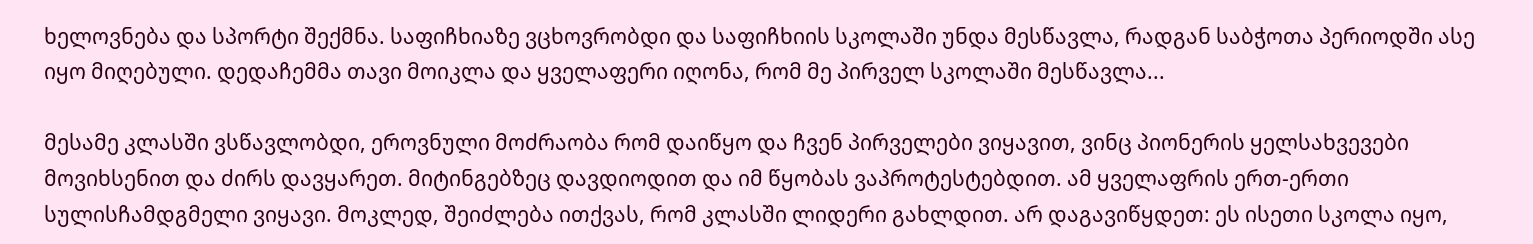ხელოვნება და სპორტი შექმნა. საფიჩხიაზე ვცხოვრობდი და საფიჩხიის სკოლაში უნდა მესწავლა, რადგან საბჭოთა პერიოდში ასე იყო მიღებული. დედაჩემმა თავი მოიკლა და ყველაფერი იღონა, რომ მე პირველ სკოლაში მესწავლა...

მესამე კლასში ვსწავლობდი, ეროვნული მოძრაობა რომ დაიწყო და ჩვენ პირველები ვიყავით, ვინც პიონერის ყელსახვევები მოვიხსენით და ძირს დავყარეთ. მიტინგებზეც დავდიოდით და იმ წყობას ვაპროტესტებდით. ამ ყველაფრის ერთ-ერთი სულისჩამდგმელი ვიყავი. მოკლედ, შეიძლება ითქვას, რომ კლასში ლიდერი გახლდით. არ დაგავიწყდეთ: ეს ისეთი სკოლა იყო,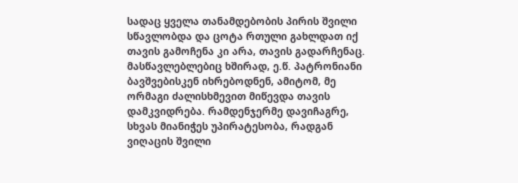სადაც ყველა თანამდებობის პირის შვილი სწავლობდა და ცოტა რთული გახლდათ იქ თავის გამოჩენა კი არა, თავის გადარჩენაც. მასწავლებლებიც ხშირად, ე.წ. პატრონიანი ბავშვებისკენ იხრებოდნენ, ამიტომ, მე ორმაგი ძალისხმევით მიწევდა თავის დამკვიდრება. რამდენჯერმე დავიჩაგრე, სხვას მიანიჭეს უპირატესობა, რადგან ვიღაცის შვილი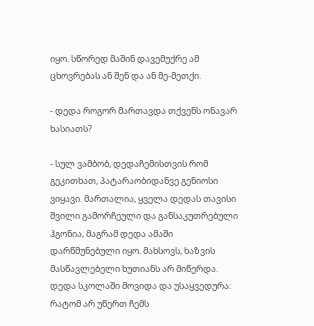იყო. სწორედ მაშინ დავემუქრე ამ ცხოვრებას ან შენ და ან მე-მეთქი.

- დედა როგორ მართავდა თქვენს ონავარ ხასიათს?

- სულ ვამბობ, დედაჩემისთვის რომ გეკითხათ, პატარაობიდანვე გენიოსი ვიყავი. მართალია, ყველა დედას თავისი შვილი გამორჩეული და განსაკუთრებული ჰგონია, მაგრამ დედა ამაში დარწმუნებული იყო. მახსოვს, ხაზვის მასწავლებელი ხუთიანს არ მიწერდა. დედა სკოლაში მოვიდა და უსაყვედურა: რატომ არ უწერთ ჩემს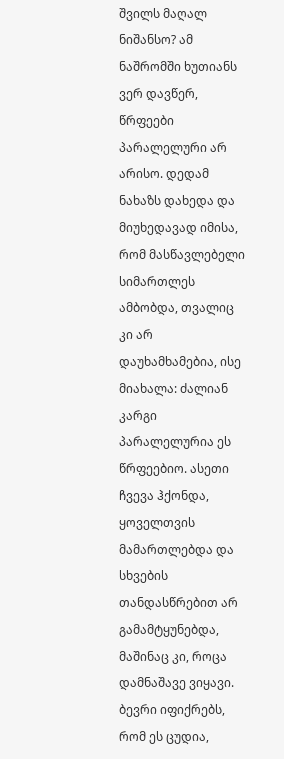შვილს მაღალ ნიშანსო? ამ ნაშრომში ხუთიანს ვერ დავწერ, წრფეები პარალელური არ არისო. დედამ ნახაზს დახედა და მიუხედავად იმისა, რომ მასწავლებელი სიმართლეს ამბობდა, თვალიც კი არ დაუხამხამებია, ისე მიახალა: ძალიან კარგი პარალელურია ეს წრფეებიო. ასეთი ჩვევა ჰქონდა, ყოველთვის მამართლებდა და სხვების თანდასწრებით არ გამამტყუნებდა, მაშინაც კი, როცა დამნაშავე ვიყავი. ბევრი იფიქრებს, რომ ეს ცუდია,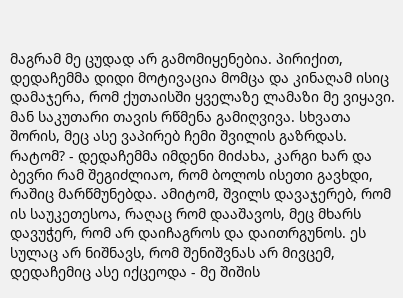მაგრამ მე ცუდად არ გამომიყენებია. პირიქით, დედაჩემმა დიდი მოტივაცია მომცა და კინაღამ ისიც დამაჯერა, რომ ქუთაისში ყველაზე ლამაზი მე ვიყავი. მან საკუთარი თავის რწმენა გამიღვივა. სხვათა შორის, მეც ასე ვაპირებ ჩემი შვილის გაზრდას. რატომ? - დედაჩემმა იმდენი მიძახა, კარგი ხარ და ბევრი რამ შეგიძლიაო, რომ ბოლოს ისეთი გავხდი, რაშიც მარწმუნებდა. ამიტომ, შვილს დავაჯერებ, რომ ის საუკეთესოა, რაღაც რომ დააშავოს, მეც მხარს დავუჭერ, რომ არ დაიჩაგროს და დაითრგუნოს. ეს სულაც არ ნიშნავს, რომ შენიშვნას არ მივცემ, დედაჩემიც ასე იქცეოდა - მე შიშის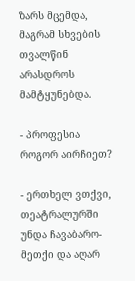ზარს მცემდა, მაგრამ სხვების თვალწინ არასდროს მამტყუნებდა.

- პროფესია როგორ აირჩიეთ?

- ერთხელ ვთქვი, თეატრალურში უნდა ჩავაბარო-მეთქი და აღარ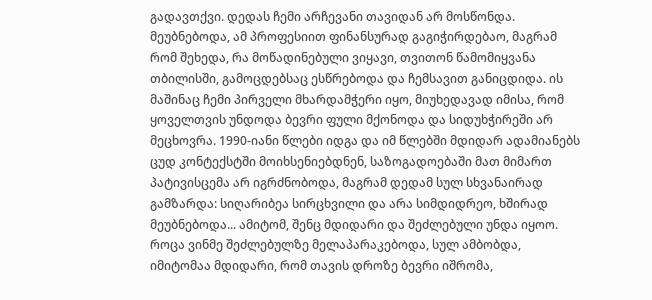გადავთქვი. დედას ჩემი არჩევანი თავიდან არ მოსწონდა. მეუბნებოდა, ამ პროფესიით ფინანსურად გაგიჭირდებაო, მაგრამ რომ შეხედა, რა მოწადინებული ვიყავი, თვითონ წამომიყვანა თბილისში, გამოცდებსაც ესწრებოდა და ჩემსავით განიცდიდა. ის მაშინაც ჩემი პირველი მხარდამჭერი იყო, მიუხედავად იმისა, რომ ყოველთვის უნდოდა ბევრი ფული მქონოდა და სიდუხჭირეში არ მეცხოვრა. 1990-იანი წლები იდგა და იმ წლებში მდიდარ ადამიანებს ცუდ კონტექსტში მოიხსენიებდნენ, საზოგადოებაში მათ მიმართ პატივისცემა არ იგრძნობოდა, მაგრამ დედამ სულ სხვანაირად გამზარდა: სიღარიბეა სირცხვილი და არა სიმდიდრეო, ხშირად მეუბნებოდა... ამიტომ, შენც მდიდარი და შეძლებული უნდა იყოო. როცა ვინმე შეძლებულზე მელაპარაკებოდა, სულ ამბობდა, იმიტომაა მდიდარი, რომ თავის დროზე ბევრი იშრომა,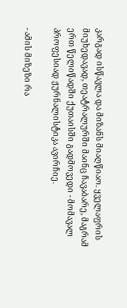კარგად ისწავლა და მიზანს მიაღწიაო. ყველაფრის მიუხედავად, თეატრალურში მაინც ჩავაბარე, მაგრამ ერთ წელიწადში ქუთაისში გადმოვედი - მომავალ პროფესიად ჟურნალისტიკა ავირჩიე.

- ამის მიზეზი რა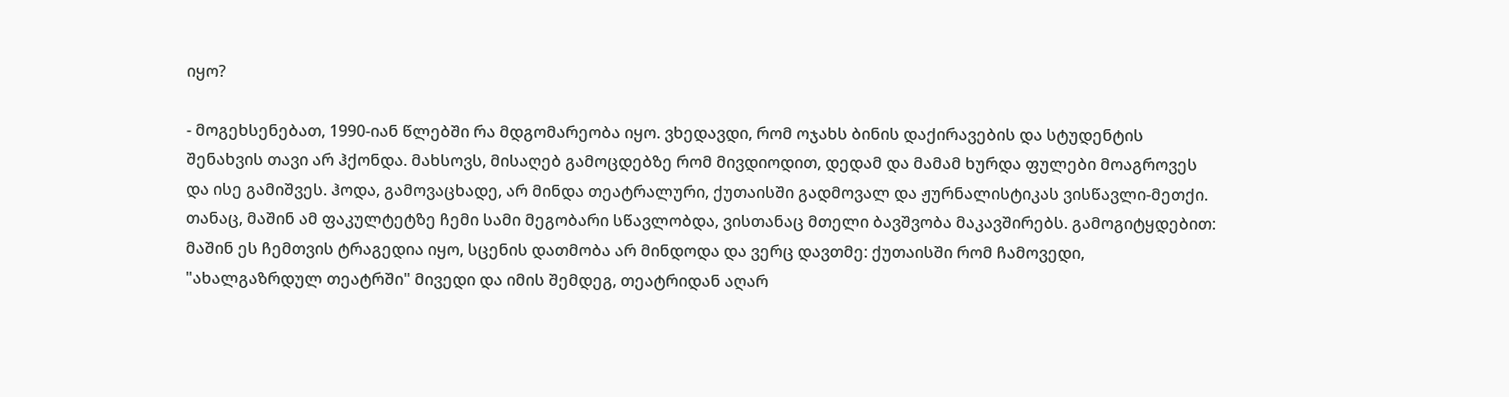იყო?

- მოგეხსენებათ, 1990-იან წლებში რა მდგომარეობა იყო. ვხედავდი, რომ ოჯახს ბინის დაქირავების და სტუდენტის შენახვის თავი არ ჰქონდა. მახსოვს, მისაღებ გამოცდებზე რომ მივდიოდით, დედამ და მამამ ხურდა ფულები მოაგროვეს და ისე გამიშვეს. ჰოდა, გამოვაცხადე, არ მინდა თეატრალური, ქუთაისში გადმოვალ და ჟურნალისტიკას ვისწავლი-მეთქი. თანაც, მაშინ ამ ფაკულტეტზე ჩემი სამი მეგობარი სწავლობდა, ვისთანაც მთელი ბავშვობა მაკავშირებს. გამოგიტყდებით: მაშინ ეს ჩემთვის ტრაგედია იყო, სცენის დათმობა არ მინდოდა და ვერც დავთმე: ქუთაისში რომ ჩამოვედი, "ახალგაზრდულ თეატრში" მივედი და იმის შემდეგ, თეატრიდან აღარ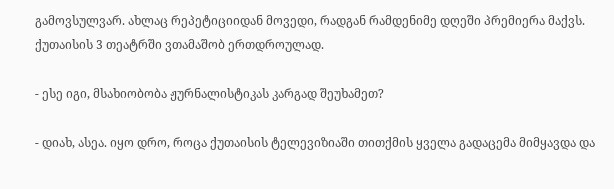გამოვსულვარ. ახლაც რეპეტიციიდან მოვედი, რადგან რამდენიმე დღეში პრემიერა მაქვს. ქუთაისის 3 თეატრში ვთამაშობ ერთდროულად.

- ესე იგი, მსახიობობა ჟურნალისტიკას კარგად შეუხამეთ?

- დიახ, ასეა. იყო დრო, როცა ქუთაისის ტელევიზიაში თითქმის ყველა გადაცემა მიმყავდა და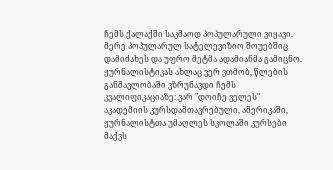ჩემს ქალაქში საკმაოდ პოპულარული ვიყავი. მერე პოპულარულ სატელევიზიო შოუებშიც დამიძახეს და უფრო მეტმა ადამიანმა გამიცნო. ჟურნალისტიკას ახლაც ვერ ვთმობ, წლების განმავლობაში ვზრუნავდი ჩემს კვალიფიკაციაზე: ვარ "დოიჩე ველეს" აკადემიის კურსდამთავრებული, ამერიკაში, ჟურნალისტთა უმაღლეს სკოლაში კურსები მაქვს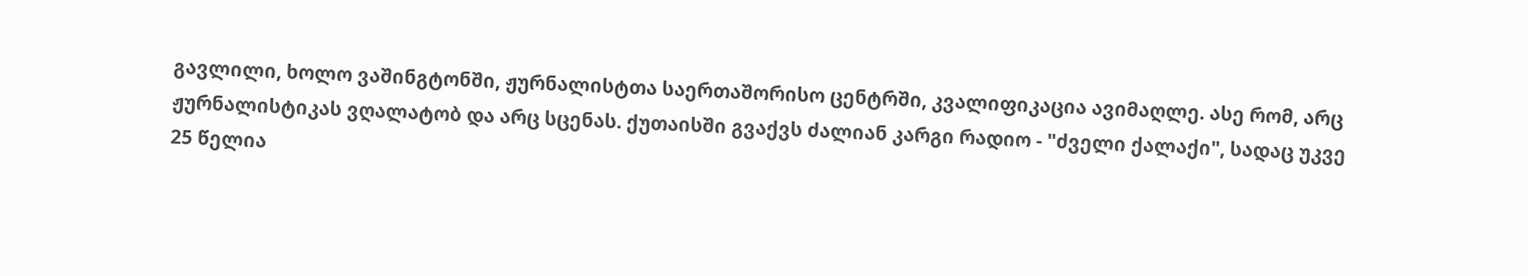გავლილი, ხოლო ვაშინგტონში, ჟურნალისტთა საერთაშორისო ცენტრში, კვალიფიკაცია ავიმაღლე. ასე რომ, არც ჟურნალისტიკას ვღალატობ და არც სცენას. ქუთაისში გვაქვს ძალიან კარგი რადიო - "ძველი ქალაქი", სადაც უკვე 25 წელია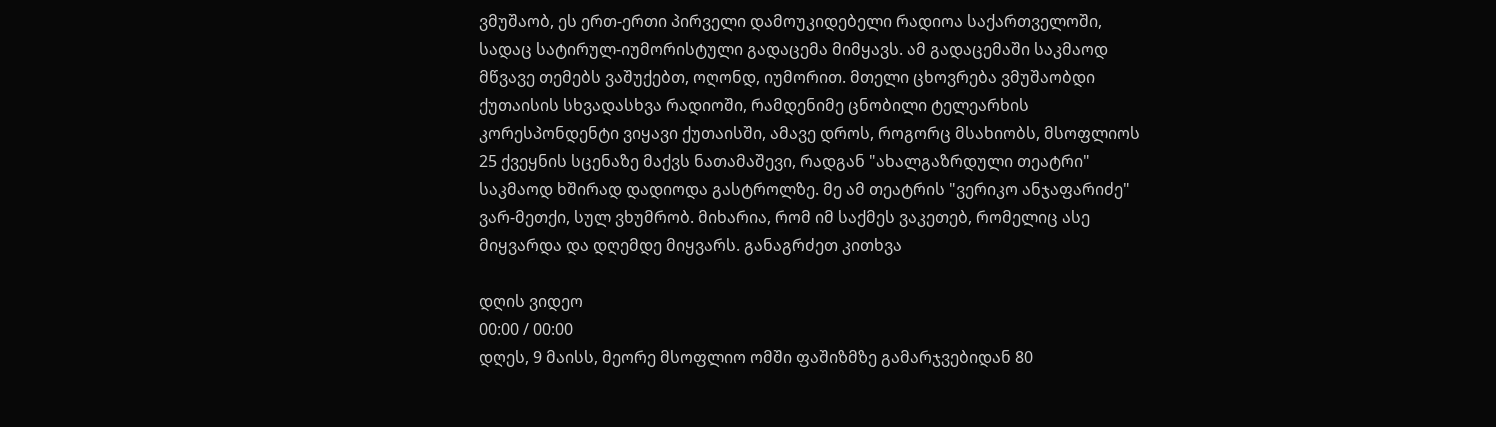ვმუშაობ, ეს ერთ-ერთი პირველი დამოუკიდებელი რადიოა საქართველოში, სადაც სატირულ-იუმორისტული გადაცემა მიმყავს. ამ გადაცემაში საკმაოდ მწვავე თემებს ვაშუქებთ, ოღონდ, იუმორით. მთელი ცხოვრება ვმუშაობდი ქუთაისის სხვადასხვა რადიოში, რამდენიმე ცნობილი ტელეარხის კორესპონდენტი ვიყავი ქუთაისში, ამავე დროს, როგორც მსახიობს, მსოფლიოს 25 ქვეყნის სცენაზე მაქვს ნათამაშევი, რადგან "ახალგაზრდული თეატრი" საკმაოდ ხშირად დადიოდა გასტროლზე. მე ამ თეატრის "ვერიკო ანჯაფარიძე" ვარ-მეთქი, სულ ვხუმრობ. მიხარია, რომ იმ საქმეს ვაკეთებ, რომელიც ასე მიყვარდა და დღემდე მიყვარს. განაგრძეთ კითხვა

დღის ვიდეო
00:00 / 00:00
დღეს, 9 მაისს, მეორე მსოფლიო ომში ფაშიზმზე გამარჯვებიდან 80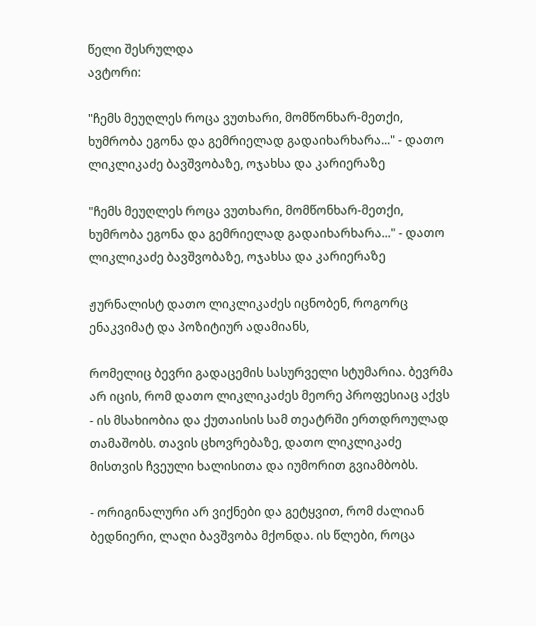წელი შესრულდა
ავტორი:

"ჩემს მეუღლეს როცა ვუთხარი, მომწონხარ-მეთქი, ხუმრობა ეგონა და გემრიელად გადაიხარხარა..." - დათო ლიკლიკაძე ბავშვობაზე, ოჯახსა და კარიერაზე

"ჩემს მეუღლეს როცა ვუთხარი, მომწონხარ-მეთქი, ხუმრობა ეგონა და გემრიელად გადაიხარხარა..." - დათო ლიკლიკაძე ბავშვობაზე, ოჯახსა და კარიერაზე

ჟურნალისტ დათო ლიკლიკაძეს იცნობენ, როგორც ენაკვიმატ და პოზიტიურ ადამიანს,

რომელიც ბევრი გადაცემის სასურველი სტუმარია. ბევრმა არ იცის, რომ დათო ლიკლიკაძეს მეორე პროფესიაც აქვს - ის მსახიობია და ქუთაისის სამ თეატრში ერთდროულად თამაშობს. თავის ცხოვრებაზე, დათო ლიკლიკაძე მისთვის ჩვეული ხალისითა და იუმორით გვიამბობს.

- ორიგინალური არ ვიქნები და გეტყვით, რომ ძალიან ბედნიერი, ლაღი ბავშვობა მქონდა. ის წლები, როცა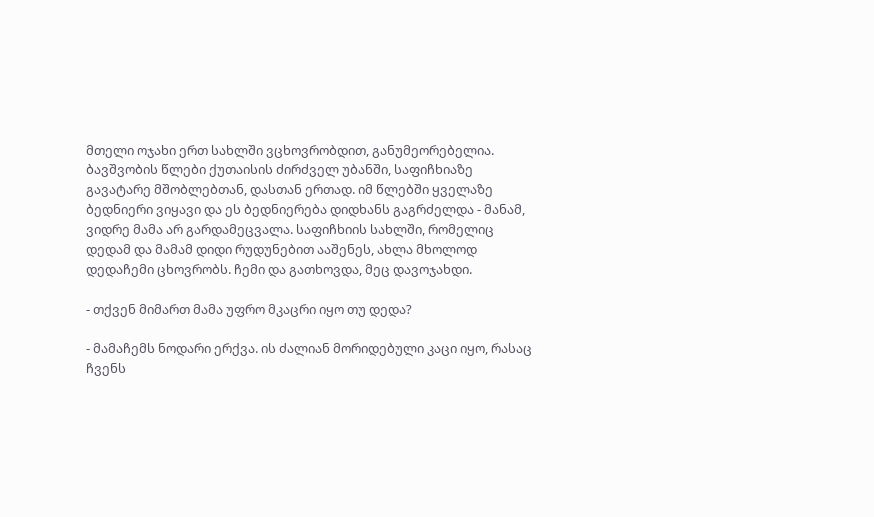მთელი ოჯახი ერთ სახლში ვცხოვრობდით, განუმეორებელია. ბავშვობის წლები ქუთაისის ძირძველ უბანში, საფიჩხიაზე გავატარე მშობლებთან, დასთან ერთად. იმ წლებში ყველაზე ბედნიერი ვიყავი და ეს ბედნიერება დიდხანს გაგრძელდა - მანამ, ვიდრე მამა არ გარდამეცვალა. საფიჩხიის სახლში, რომელიც დედამ და მამამ დიდი რუდუნებით ააშენეს, ახლა მხოლოდ დედაჩემი ცხოვრობს. ჩემი და გათხოვდა, მეც დავოჯახდი.

- თქვენ მიმართ მამა უფრო მკაცრი იყო თუ დედა?

- მამაჩემს ნოდარი ერქვა. ის ძალიან მორიდებული კაცი იყო, რასაც ჩვენს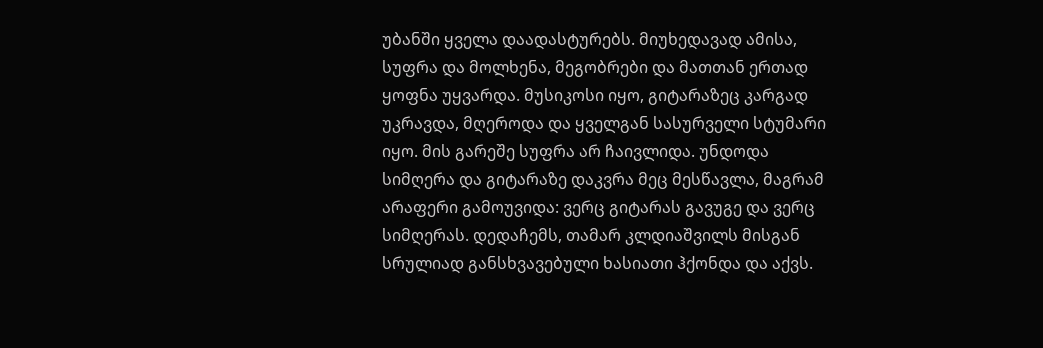უბანში ყველა დაადასტურებს. მიუხედავად ამისა, სუფრა და მოლხენა, მეგობრები და მათთან ერთად ყოფნა უყვარდა. მუსიკოსი იყო, გიტარაზეც კარგად უკრავდა, მღეროდა და ყველგან სასურველი სტუმარი იყო. მის გარეშე სუფრა არ ჩაივლიდა. უნდოდა სიმღერა და გიტარაზე დაკვრა მეც მესწავლა, მაგრამ არაფერი გამოუვიდა: ვერც გიტარას გავუგე და ვერც სიმღერას. დედაჩემს, თამარ კლდიაშვილს მისგან სრულიად განსხვავებული ხასიათი ჰქონდა და აქვს.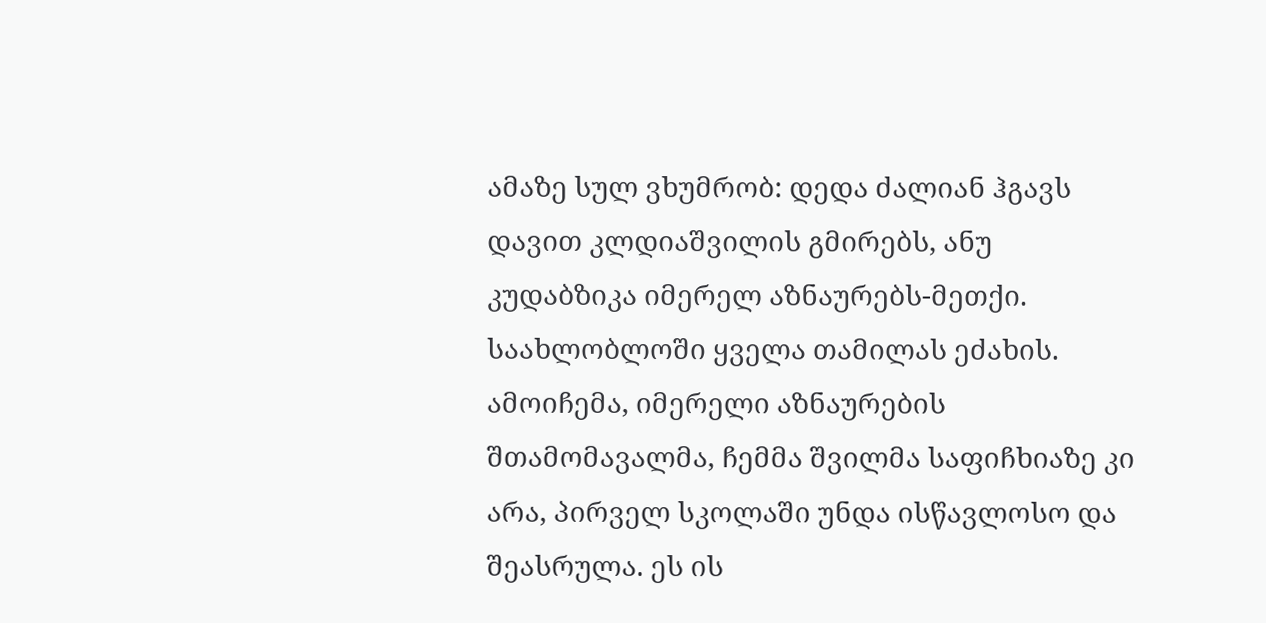ამაზე სულ ვხუმრობ: დედა ძალიან ჰგავს დავით კლდიაშვილის გმირებს, ანუ კუდაბზიკა იმერელ აზნაურებს-მეთქი. საახლობლოში ყველა თამილას ეძახის. ამოიჩემა, იმერელი აზნაურების შთამომავალმა, ჩემმა შვილმა საფიჩხიაზე კი არა, პირველ სკოლაში უნდა ისწავლოსო და შეასრულა. ეს ის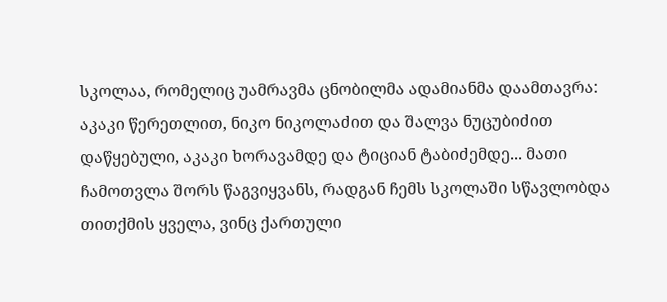სკოლაა, რომელიც უამრავმა ცნობილმა ადამიანმა დაამთავრა: აკაკი წერეთლით, ნიკო ნიკოლაძით და შალვა ნუცუბიძით დაწყებული, აკაკი ხორავამდე და ტიციან ტაბიძემდე... მათი ჩამოთვლა შორს წაგვიყვანს, რადგან ჩემს სკოლაში სწავლობდა თითქმის ყველა, ვინც ქართული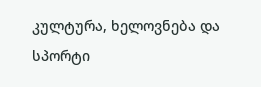კულტურა, ხელოვნება და სპორტი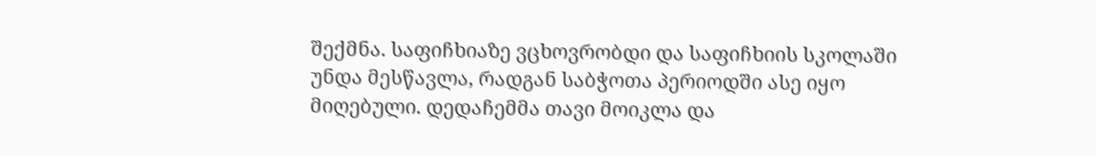შექმნა. საფიჩხიაზე ვცხოვრობდი და საფიჩხიის სკოლაში უნდა მესწავლა, რადგან საბჭოთა პერიოდში ასე იყო მიღებული. დედაჩემმა თავი მოიკლა და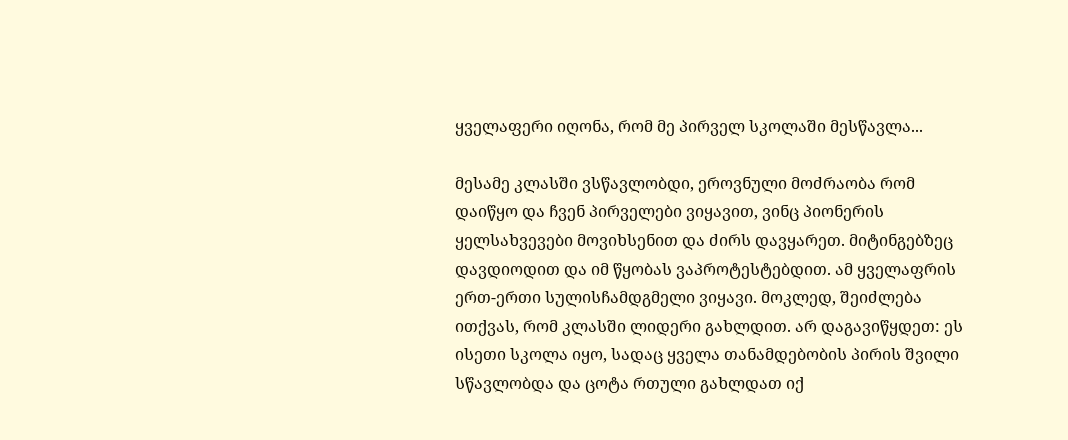ყველაფერი იღონა, რომ მე პირველ სკოლაში მესწავლა...

მესამე კლასში ვსწავლობდი, ეროვნული მოძრაობა რომ დაიწყო და ჩვენ პირველები ვიყავით, ვინც პიონერის ყელსახვევები მოვიხსენით და ძირს დავყარეთ. მიტინგებზეც დავდიოდით და იმ წყობას ვაპროტესტებდით. ამ ყველაფრის ერთ-ერთი სულისჩამდგმელი ვიყავი. მოკლედ, შეიძლება ითქვას, რომ კლასში ლიდერი გახლდით. არ დაგავიწყდეთ: ეს ისეთი სკოლა იყო, სადაც ყველა თანამდებობის პირის შვილი სწავლობდა და ცოტა რთული გახლდათ იქ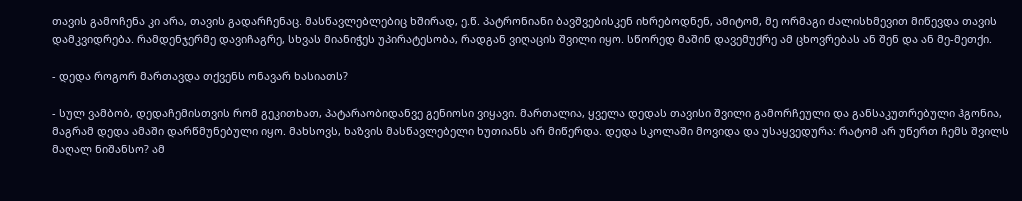თავის გამოჩენა კი არა, თავის გადარჩენაც. მასწავლებლებიც ხშირად, ე.წ. პატრონიანი ბავშვებისკენ იხრებოდნენ, ამიტომ, მე ორმაგი ძალისხმევით მიწევდა თავის დამკვიდრება. რამდენჯერმე დავიჩაგრე, სხვას მიანიჭეს უპირატესობა, რადგან ვიღაცის შვილი იყო. სწორედ მაშინ დავემუქრე ამ ცხოვრებას ან შენ და ან მე-მეთქი.

- დედა როგორ მართავდა თქვენს ონავარ ხასიათს?

- სულ ვამბობ, დედაჩემისთვის რომ გეკითხათ, პატარაობიდანვე გენიოსი ვიყავი. მართალია, ყველა დედას თავისი შვილი გამორჩეული და განსაკუთრებული ჰგონია, მაგრამ დედა ამაში დარწმუნებული იყო. მახსოვს, ხაზვის მასწავლებელი ხუთიანს არ მიწერდა. დედა სკოლაში მოვიდა და უსაყვედურა: რატომ არ უწერთ ჩემს შვილს მაღალ ნიშანსო? ამ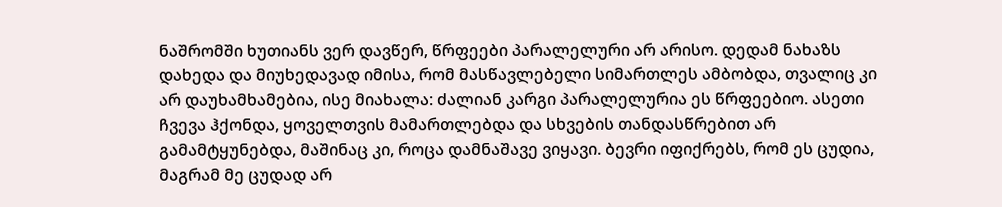ნაშრომში ხუთიანს ვერ დავწერ, წრფეები პარალელური არ არისო. დედამ ნახაზს დახედა და მიუხედავად იმისა, რომ მასწავლებელი სიმართლეს ამბობდა, თვალიც კი არ დაუხამხამებია, ისე მიახალა: ძალიან კარგი პარალელურია ეს წრფეებიო. ასეთი ჩვევა ჰქონდა, ყოველთვის მამართლებდა და სხვების თანდასწრებით არ გამამტყუნებდა, მაშინაც კი, როცა დამნაშავე ვიყავი. ბევრი იფიქრებს, რომ ეს ცუდია, მაგრამ მე ცუდად არ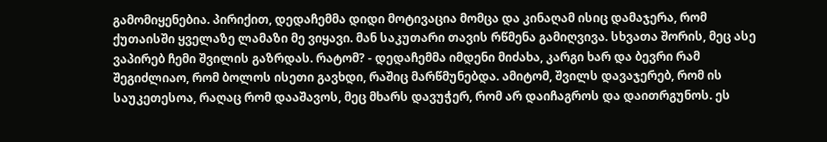გამომიყენებია. პირიქით, დედაჩემმა დიდი მოტივაცია მომცა და კინაღამ ისიც დამაჯერა, რომ ქუთაისში ყველაზე ლამაზი მე ვიყავი. მან საკუთარი თავის რწმენა გამიღვივა. სხვათა შორის, მეც ასე ვაპირებ ჩემი შვილის გაზრდას. რატომ? - დედაჩემმა იმდენი მიძახა, კარგი ხარ და ბევრი რამ შეგიძლიაო, რომ ბოლოს ისეთი გავხდი, რაშიც მარწმუნებდა. ამიტომ, შვილს დავაჯერებ, რომ ის საუკეთესოა, რაღაც რომ დააშავოს, მეც მხარს დავუჭერ, რომ არ დაიჩაგროს და დაითრგუნოს. ეს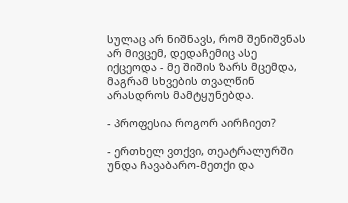სულაც არ ნიშნავს, რომ შენიშვნას არ მივცემ, დედაჩემიც ასე იქცეოდა - მე შიშის ზარს მცემდა, მაგრამ სხვების თვალწინ არასდროს მამტყუნებდა.

- პროფესია როგორ აირჩიეთ?

- ერთხელ ვთქვი, თეატრალურში უნდა ჩავაბარო-მეთქი და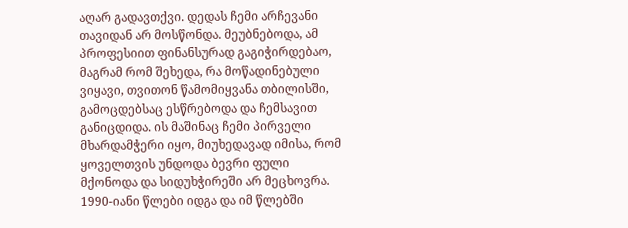აღარ გადავთქვი. დედას ჩემი არჩევანი თავიდან არ მოსწონდა. მეუბნებოდა, ამ პროფესიით ფინანსურად გაგიჭირდებაო, მაგრამ რომ შეხედა, რა მოწადინებული ვიყავი, თვითონ წამომიყვანა თბილისში, გამოცდებსაც ესწრებოდა და ჩემსავით განიცდიდა. ის მაშინაც ჩემი პირველი მხარდამჭერი იყო, მიუხედავად იმისა, რომ ყოველთვის უნდოდა ბევრი ფული მქონოდა და სიდუხჭირეში არ მეცხოვრა. 1990-იანი წლები იდგა და იმ წლებში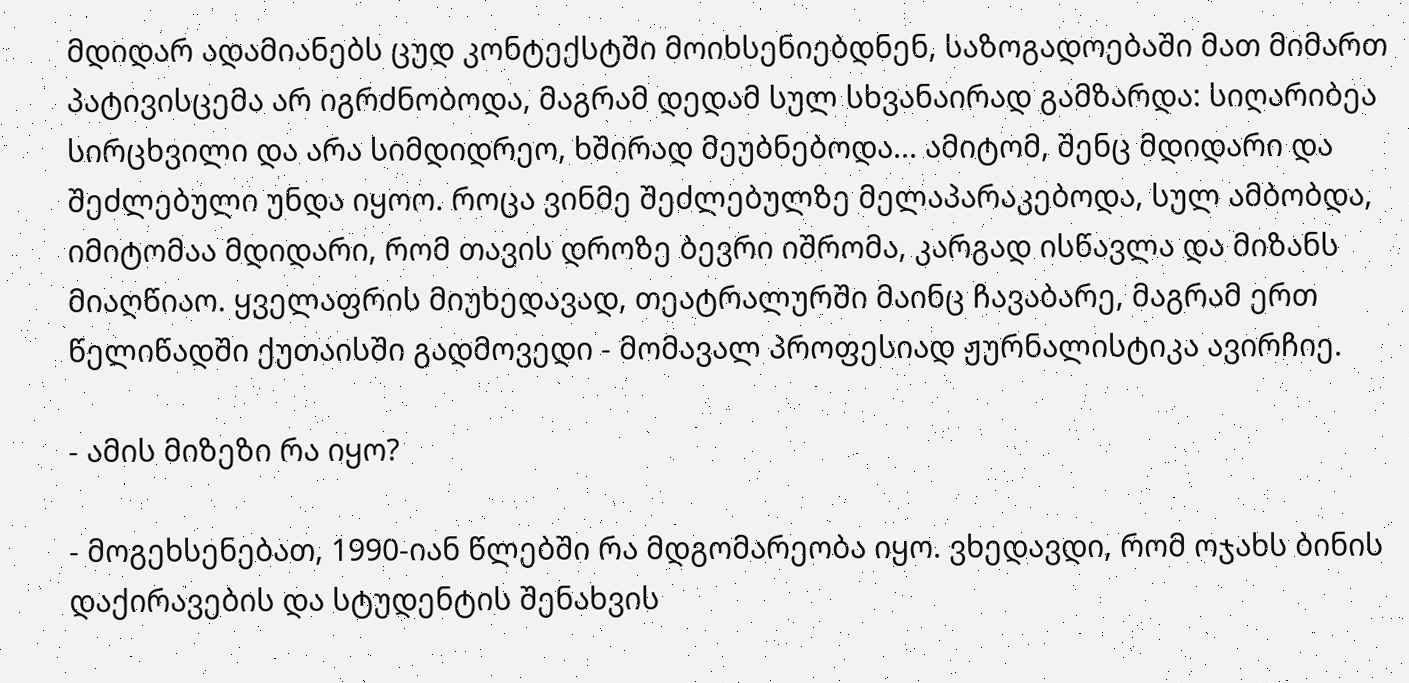მდიდარ ადამიანებს ცუდ კონტექსტში მოიხსენიებდნენ, საზოგადოებაში მათ მიმართ პატივისცემა არ იგრძნობოდა, მაგრამ დედამ სულ სხვანაირად გამზარდა: სიღარიბეა სირცხვილი და არა სიმდიდრეო, ხშირად მეუბნებოდა... ამიტომ, შენც მდიდარი და შეძლებული უნდა იყოო. როცა ვინმე შეძლებულზე მელაპარაკებოდა, სულ ამბობდა, იმიტომაა მდიდარი, რომ თავის დროზე ბევრი იშრომა, კარგად ისწავლა და მიზანს მიაღწიაო. ყველაფრის მიუხედავად, თეატრალურში მაინც ჩავაბარე, მაგრამ ერთ წელიწადში ქუთაისში გადმოვედი - მომავალ პროფესიად ჟურნალისტიკა ავირჩიე.

- ამის მიზეზი რა იყო?

- მოგეხსენებათ, 1990-იან წლებში რა მდგომარეობა იყო. ვხედავდი, რომ ოჯახს ბინის დაქირავების და სტუდენტის შენახვის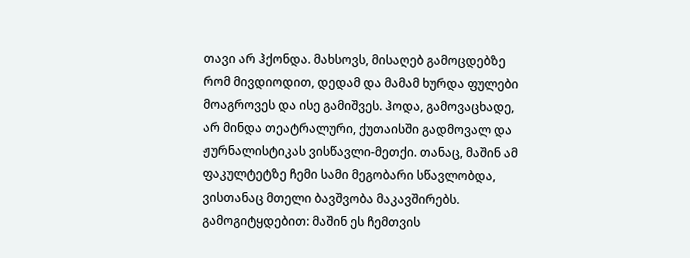თავი არ ჰქონდა. მახსოვს, მისაღებ გამოცდებზე რომ მივდიოდით, დედამ და მამამ ხურდა ფულები მოაგროვეს და ისე გამიშვეს. ჰოდა, გამოვაცხადე, არ მინდა თეატრალური, ქუთაისში გადმოვალ და ჟურნალისტიკას ვისწავლი-მეთქი. თანაც, მაშინ ამ ფაკულტეტზე ჩემი სამი მეგობარი სწავლობდა, ვისთანაც მთელი ბავშვობა მაკავშირებს. გამოგიტყდებით: მაშინ ეს ჩემთვის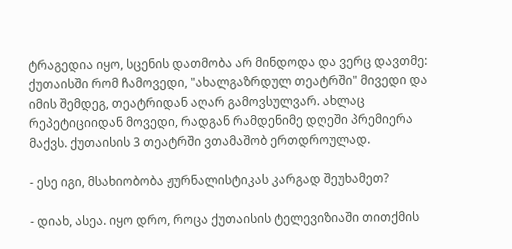ტრაგედია იყო, სცენის დათმობა არ მინდოდა და ვერც დავთმე: ქუთაისში რომ ჩამოვედი, "ახალგაზრდულ თეატრში" მივედი და იმის შემდეგ, თეატრიდან აღარ გამოვსულვარ. ახლაც რეპეტიციიდან მოვედი, რადგან რამდენიმე დღეში პრემიერა მაქვს. ქუთაისის 3 თეატრში ვთამაშობ ერთდროულად.

- ესე იგი, მსახიობობა ჟურნალისტიკას კარგად შეუხამეთ?

- დიახ, ასეა. იყო დრო, როცა ქუთაისის ტელევიზიაში თითქმის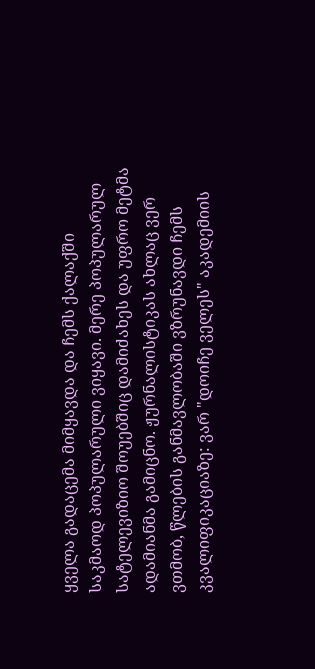ყველა გადაცემა მიმყავდა და ჩემს ქალაქში საკმაოდ პოპულარული ვიყავი. მერე პოპულარულ სატელევიზიო შოუებშიც დამიძახეს და უფრო მეტმა ადამიანმა გამიცნო. ჟურნალისტიკას ახლაც ვერ ვთმობ, წლების განმავლობაში ვზრუნავდი ჩემს კვალიფიკაციაზე: ვარ "დოიჩე ველეს" აკადემიის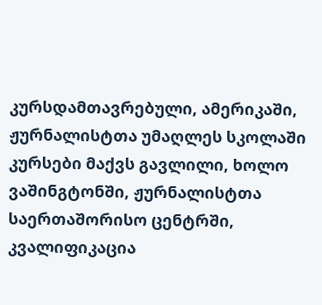კურსდამთავრებული, ამერიკაში, ჟურნალისტთა უმაღლეს სკოლაში კურსები მაქვს გავლილი, ხოლო ვაშინგტონში, ჟურნალისტთა საერთაშორისო ცენტრში, კვალიფიკაცია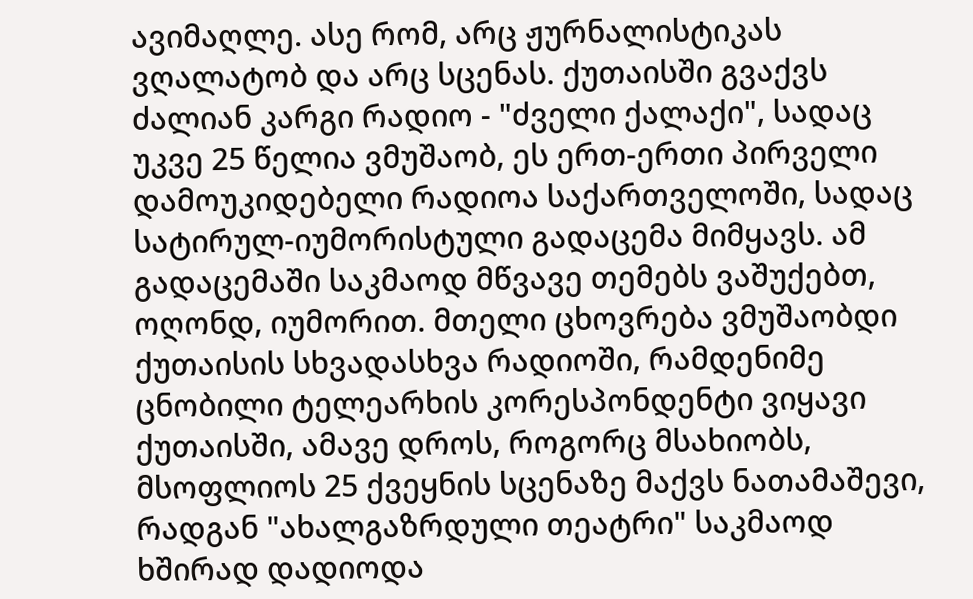ავიმაღლე. ასე რომ, არც ჟურნალისტიკას ვღალატობ და არც სცენას. ქუთაისში გვაქვს ძალიან კარგი რადიო - "ძველი ქალაქი", სადაც უკვე 25 წელია ვმუშაობ, ეს ერთ-ერთი პირველი დამოუკიდებელი რადიოა საქართველოში, სადაც სატირულ-იუმორისტული გადაცემა მიმყავს. ამ გადაცემაში საკმაოდ მწვავე თემებს ვაშუქებთ, ოღონდ, იუმორით. მთელი ცხოვრება ვმუშაობდი ქუთაისის სხვადასხვა რადიოში, რამდენიმე ცნობილი ტელეარხის კორესპონდენტი ვიყავი ქუთაისში, ამავე დროს, როგორც მსახიობს, მსოფლიოს 25 ქვეყნის სცენაზე მაქვს ნათამაშევი, რადგან "ახალგაზრდული თეატრი" საკმაოდ ხშირად დადიოდა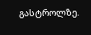გასტროლზე.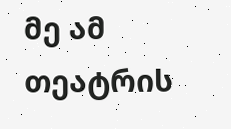მე ამ თეატრის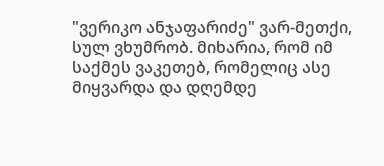"ვერიკო ანჯაფარიძე" ვარ-მეთქი, სულ ვხუმრობ. მიხარია, რომ იმ საქმეს ვაკეთებ, რომელიც ასე მიყვარდა და დღემდე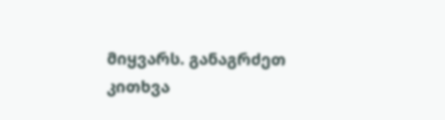მიყვარს. განაგრძეთ კითხვა